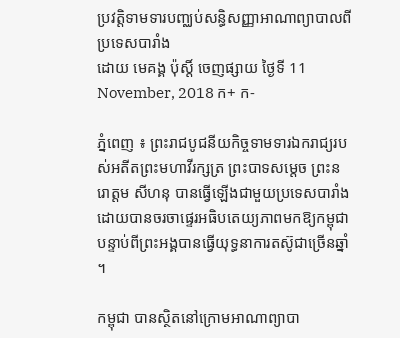ប្រវត្តិទាមទារបញ្ឈប់សន្ធិសញ្ញាអាណាព្យាបាលពីប្រទេសបារាំង
ដោយ មេគង្គ ប៉ុស្តិ៍ ចេញផ្សាយ ថ្ងៃទី 11 November, 2018 ក+ ក-

ភ្នំពេញ ៖ ព្រះរាជបូជនីយកិច្ចទាមទារឯករាជ្យរបស់អតីតព្រះមហាវីរក្សត្រ ព្រះបាទសម្តេច ព្រះនរោត្តម សីហនុ បានធ្វើឡើងជាមួយប្រទេសបារាំង ដោយបានចរចាផ្ទេរអធិបតេយ្យភាពមកឱ្យកម្ពុជាបន្ទាប់ពីព្រះអង្គបានធ្វើយុទ្ធនាការតស៊ូជាច្រើនឆ្នាំ។

កម្ពុជា បានស្ថិតនៅក្រោមអាណាព្យាបា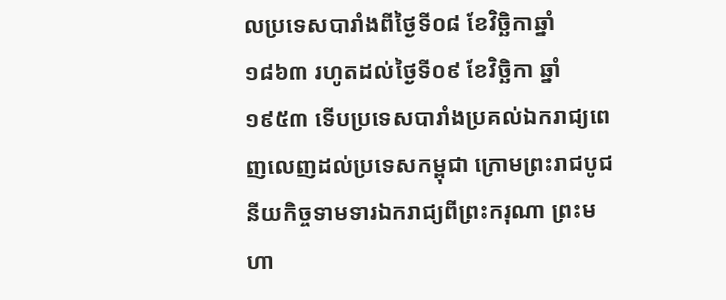លប្រទេសបារាំងពីថ្ងៃទី០៨ ខែវិច្ឆិកាឆ្នាំ១៨៦៣ រហូតដល់ថ្ងៃទី០៩ ខែវិច្ឆិកា ឆ្នាំ១៩៥៣ ទើបប្រទេសបារាំងប្រគល់ឯករាជ្យពេញលេញដល់ប្រទេសកម្ពុជា ក្រោមព្រះរាជបូជនីយកិច្ចទាមទារឯករាជ្យពីព្រះករុណា ព្រះមហា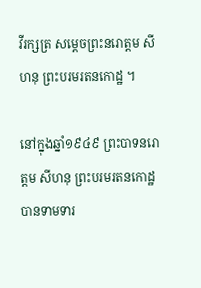វីរក្សត្រ សម្តេចព្រះនរោត្តម សីហនុ ព្រះបរមរតនកោដ្ឋ ។

នៅក្នុងឆ្នាំ១៩៤៩ ព្រះបាទនរោត្តម សីហនុ ព្រះបរមរតនកោដ្ឋ បានទាមទារ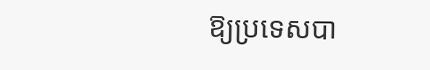ឱ្យប្រទេសបា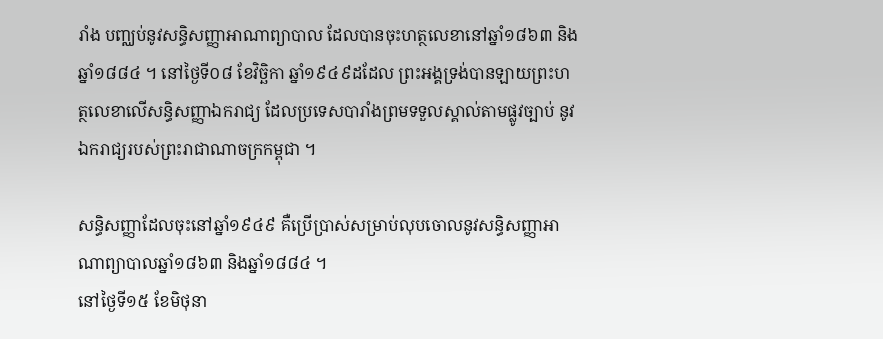រាំង បញ្ឈប់នូវសន្ធិសញ្ញាអាណាព្យាបាល ដែលបានចុះហត្ថលេខានៅឆ្នាំ១៨៦៣ និងឆ្នាំ១៨៨៤ ។ នៅថ្ងៃទី០៨ ខែវិច្ឆិកា ឆ្នាំ១៩៤៩ដដែល ព្រះអង្គទ្រង់បានឡាយព្រះហត្ថលេខាលើសន្ធិសញ្ញាឯករាជ្យ ដែលប្រទេសបារាំងព្រមទទួលស្គាល់តាមផ្លូវច្បាប់ នូវឯករាជ្យរបស់ព្រះរាជាណាចក្រកម្ពុជា ។

សន្ធិសញ្ញាដែលចុះនៅឆ្នាំ១៩៤៩ គឺប្រើប្រាស់សម្រាប់លុបចោលនូវសន្ធិសញ្ញាអាណាព្យាបាលឆ្នាំ១៨៦៣ និងឆ្នាំ១៨៨៤ ។
នៅថ្ងៃទី១៥ ខែមិថុនា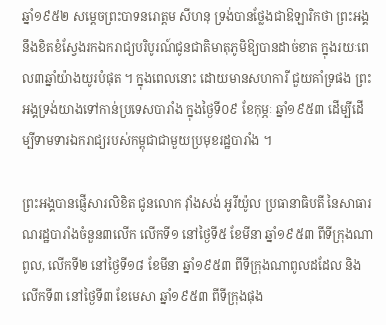ឆ្នាំ១៩៥២ សម្ដេចព្រះបាទនរោត្តម សីហនុ ទ្រង់បានថ្លែងជាឱឡារិកថា ព្រះអង្គនឹងខិតខំស្វែងរកឯករាជ្យបរិបូរណ៍ជូនជាតិមាតុភូមិឱ្យបានដាច់ខាត ក្នុងរយៈពេល៣ឆ្នាំយ៉ាងយូរបំផុត ។ ក្នុងពេលនោះ ដោយមានសហការី ជួយគាំទ្រផង ព្រះអង្គទ្រង់យាងទៅកាន់ប្រទេសបារាំង ក្នុងថ្ងៃទី០៩ ខែកុម្ភៈ ឆ្នាំ១៩៥៣ ដើម្បីដើម្បីទាមទារឯករាជ្យរបស់កម្ពុជាជាមួយប្រមុខរដ្ឋបារាំង ។

ព្រះអង្គបានផ្ញើសារលិខិត ជូនលោក វ៉ាំងសង់ អូរីយ៉ូល ប្រធានាធិបតី នៃសាធារណរដ្ឋបារាំងចំនួន៣លើក លើកទី១ នៅថ្ងៃទី៥ ខែមីនា ឆ្នាំ១៩៥៣ ពីទីក្រុងណាពូល, លើកទី២ នៅថ្ងៃទី១៨ ខែមីនា ឆ្នាំ១៩៥៣ ពីទីក្រុងណាពូលដដែល និងលើកទី៣ នៅថ្ងៃទី៣ ខែមេសា ឆ្នាំ១៩៥៣ ពីទីក្រុងផុង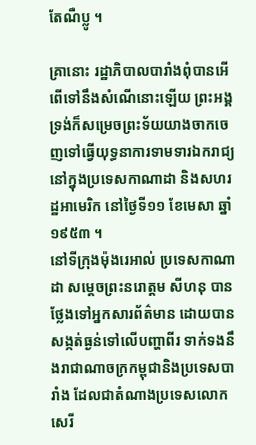តែណឺប្លូ ។

គ្រានោះ រដ្ឋាភិបាលបារាំងពុំបានអើពើទៅនឹងសំណើនោះឡើយ ព្រះអង្គទ្រង់ក៏សម្រេចព្រះទ័យយាងចាកចេញទៅធ្វើយុទ្ធនាការទាមទារឯករាជ្យ នៅក្នុងប្រទេសកាណាដា និងសហរដ្ឋអាមេរិក នៅថ្ងៃទី១១ ខែមេសា ឆ្នាំ១៩៥៣ ។
នៅទីក្រុងម៉ុងរេអាល់ ប្រទេសកាណាដា សម្ដេចព្រះនរោត្តម សីហនុ បានថ្លែងទៅអ្នកសារព័ត៌មាន ដោយបានសង្កត់ធ្ងន់ទៅលើបញ្ហាពីរ ទាក់ទងនឹងរាជាណាចក្រកម្ពុជានិងប្រទេសបារាំង ដែលជាតំណាងប្រទេសលោកសេរី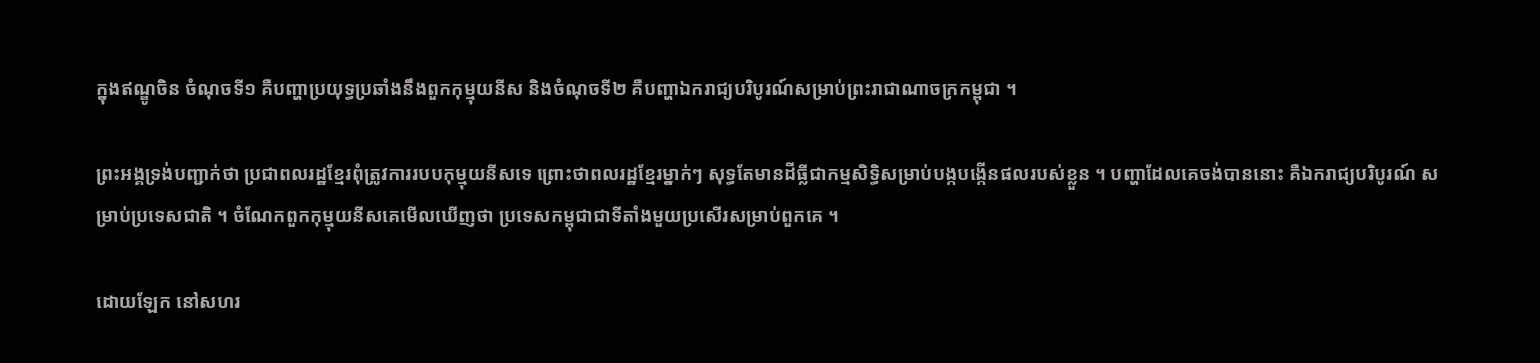ក្នុងឥណ្ឌូចិន ចំណុចទី១ គឺបញ្ហាប្រយុទ្ធប្រឆាំងនឹងពួកកុម្មុយនីស និងចំណុចទី២ គឺបញ្ហាឯករាជ្យបរិបូរណ៍សម្រាប់ព្រះរាជាណាចក្រកម្ពុជា ។

ព្រះអង្គទ្រង់បញ្ជាក់ថា ប្រជាពលរដ្ឋខ្មែរពុំត្រូវការរបបកុម្មុយនីសទេ ព្រោះថាពលរដ្ឋខ្មែរម្នាក់ៗ សុទ្ធតែមានដីធ្លីជាកម្មសិទ្ធិសម្រាប់បង្កបង្កើនផលរបស់ខ្លួន ។ បញ្ហាដែលគេចង់បាននោះ គឺឯករាជ្យបរិបូរណ៍ សម្រាប់ប្រទេសជាតិ ។ ចំណែកពួកកុម្មុយនីសគេមើលឃើញថា ប្រទេសកម្ពុជាជាទីតាំងមួយប្រសើរសម្រាប់ពួកគេ ។

ដោយឡែក នៅសហរ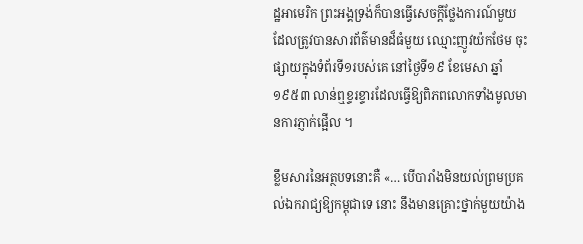ដ្ឋអាមេរិក ព្រះអង្គទ្រង់ក៏បានធ្វើសេចក្ដីថ្លែងការណ៍មួយ ដែលត្រូវបានសារព័ត៌មានដ៏ធំមួយ ឈ្មោះញូវយ៉កថែម ចុះផ្សាយក្នុងទំព័រទី១របស់គេ នៅថ្ងៃទី១៩ ខែមេសា ឆ្នាំ១៩៥៣ លាន់ឮខ្ទរខ្ទារដែលធ្វើឱ្យពិភពលោកទាំងមូលមានការភ្ញាក់ផ្អើល ។

ខ្លឹមសារនៃអត្ថបទនោះគឺ «… បើបារាំងមិនយល់ព្រមប្រគល់ឯករាជ្យឱ្យកម្ពុជាទេ នោះ នឹងមានគ្រោះថ្នាក់មួយយ៉ាង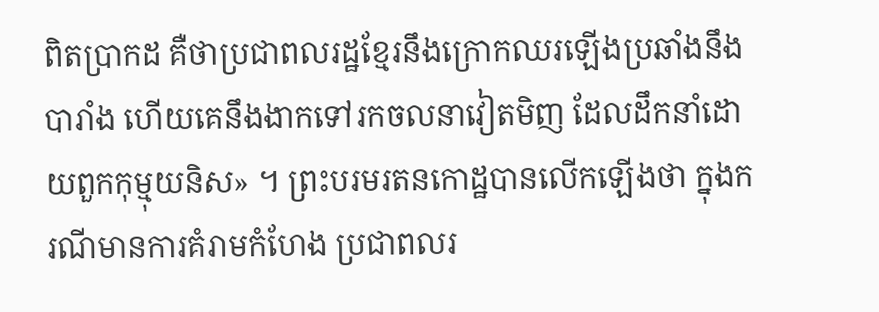ពិតប្រាកដ គឺថាប្រជាពលរដ្ឋខ្មែរនឹងក្រោកឈរឡើងប្រឆាំងនឹងបារាំង ហើយគេនឹងងាកទៅរកចលនាវៀតមិញ ដែលដឹកនាំដោយពួកកុម្មុយនិស» ។ ព្រះបរមរតនកោដ្ឋបានលើកឡើងថា ក្នុងករណីមានការគំរាមកំហែង ប្រជាពលរ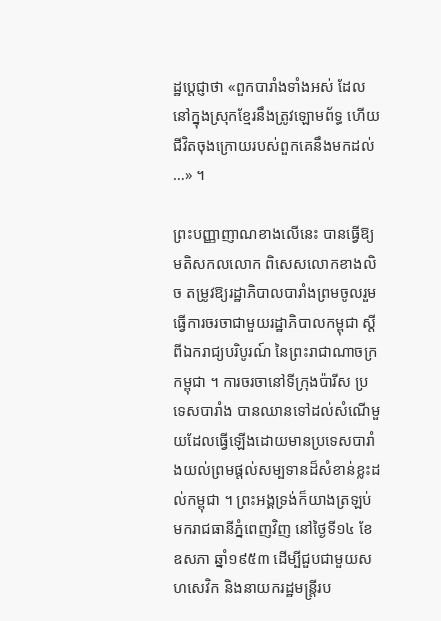ដ្ឋប្ដេជ្ញាថា «ពួកបារាំងទាំងអស់ ដែលនៅក្នុងស្រុកខ្មែរនឹងត្រូវឡោមព័ទ្ធ ហើយជីវិតចុងក្រោយរបស់ពួកគេនឹងមកដល់ …» ។

ព្រះបញ្ញាញាណខាងលើនេះ បានធ្វើឱ្យមតិសកលលោក ពិសេសលោកខាងលិច តម្រូវឱ្យរដ្ឋាភិបាលបារាំងព្រមចូលរួមធ្វើការចរចាជាមួយរដ្ឋាភិបាលកម្ពុជា ស្ដីពីឯករាជ្យបរិបូរណ៍ នៃព្រះរាជាណាចក្រកម្ពុជា ។ ការចរចានៅទីក្រុងប៉ារីស ប្រទេសបារាំង បានឈានទៅដល់សំណើមួយដែលធ្វើឡើងដោយមានប្រទេសបារាំងយល់ព្រមផ្តល់សម្បទានដ៏សំខាន់ខ្លះដល់កម្ពុជា ។ ព្រះអង្គទ្រង់ក៏យាងត្រឡប់មករាជធានីភ្នំពេញវិញ នៅថ្ងៃទី១៤ ខែឧសភា ឆ្នាំ១៩៥៣ ដើម្បីជួបជាមួយសហសេវិក និងនាយករដ្ឋមន្ត្រីរប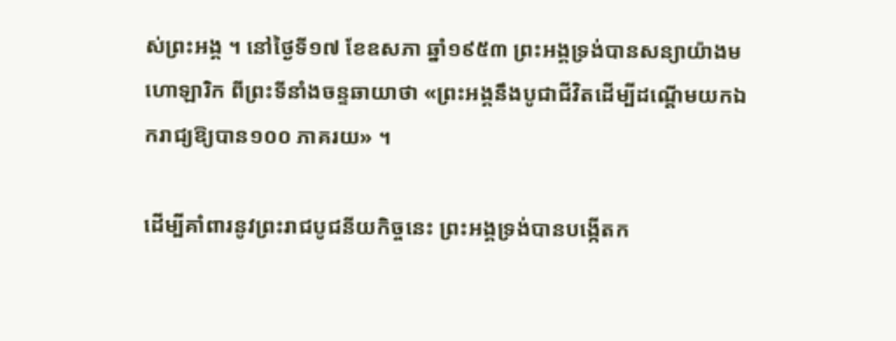ស់ព្រះអង្គ ។ នៅថ្ងៃទី១៧ ខែឧសភា ឆ្នាំ១៩៥៣ ព្រះអង្គទ្រង់បានសន្យាយ៉ាងមហោឡារិក ពីព្រះទីនាំងចន្ទឆាយាថា «ព្រះអង្គនឹងបូជាជីវិតដើម្បីដណ្តើមយកឯករាជ្យឱ្យបាន១០០ ភាគរយ» ។

ដើម្បីគាំពារនូវព្រះរាជបូជនីយកិច្ចនេះ ព្រះអង្គទ្រង់បានបង្កើតក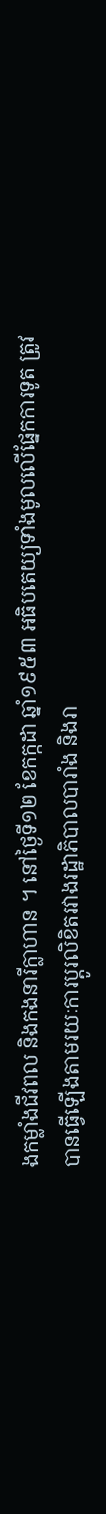ងកម្លាំងជីវពល និងកងនារីក្លាហាន ។ នៅថ្ងៃទី១២ ខែកក្កដា ឆ្នាំ១៩៥៣ អធិបតេយ្យទាំងមូលលើផ្នែកការទូត ត្រូវបានធ្វើឡើងតាមរយៈការប្តូរលិខិតរវាងរដ្ឋាភិបាលបារាំង និងរា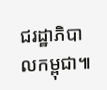ជរដ្ឋាភិបាលកម្ពុជា៕